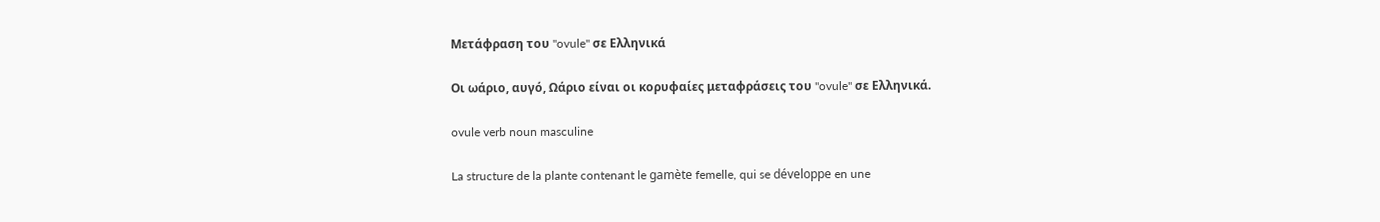Μετάφραση του "ovule" σε Ελληνικά

Οι ωάριο, αυγό, Ωάριο είναι οι κορυφαίες μεταφράσεις του "ovule" σε Ελληνικά.

ovule verb noun masculine

La structure de la plante contenant le gamète femelle, qui se développe en une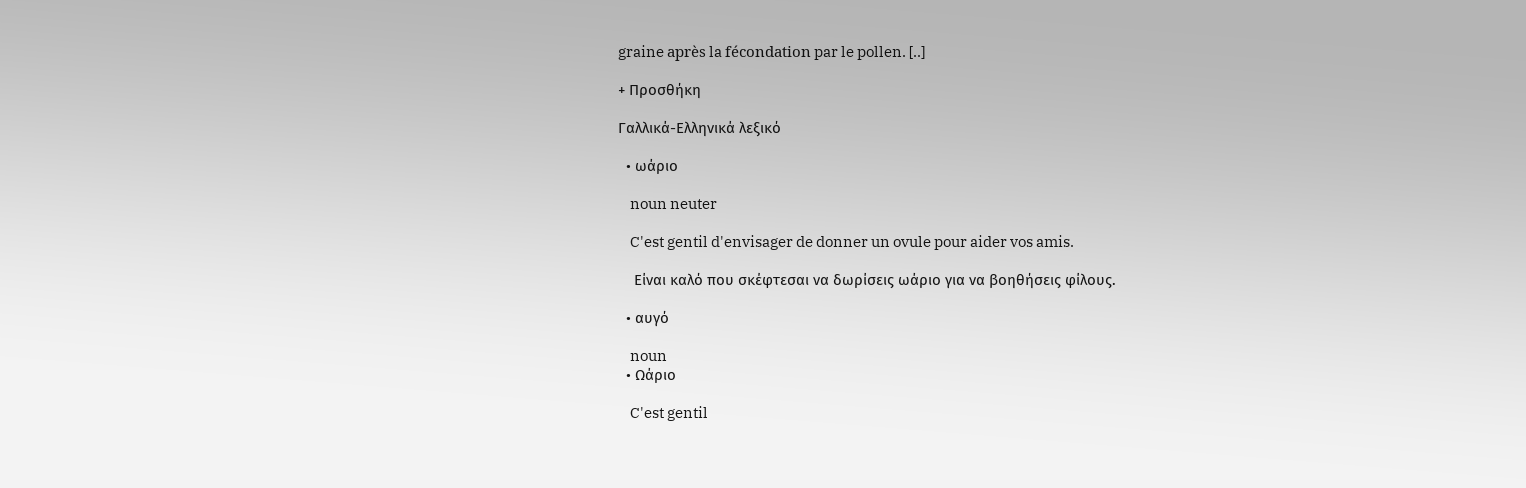graine après la fécondation par le pollen. [..]

+ Προσθήκη

Γαλλικά-Ελληνικά λεξικό

  • ωάριο

    noun neuter

    C'est gentil d'envisager de donner un ovule pour aider vos amis.

    Είναι καλό που σκέφτεσαι να δωρίσεις ωάριο για να βοηθήσεις φίλους.

  • αυγό

    noun
  • Ωάριο

    C'est gentil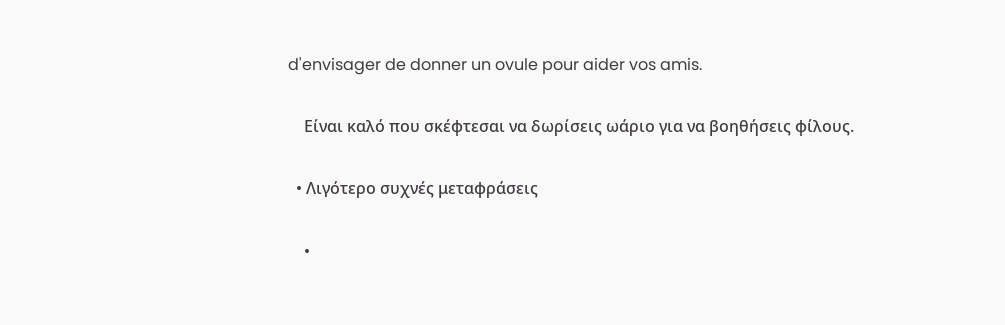d'envisager de donner un ovule pour aider vos amis.

    Είναι καλό που σκέφτεσαι να δωρίσεις ωάριο για να βοηθήσεις φίλους.

  • Λιγότερο συχνές μεταφράσεις

    •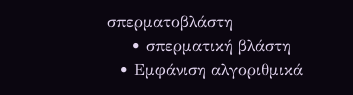σπερματοβλάστη
    • σπερματική βλάστη
  • Εμφάνιση αλγοριθμικά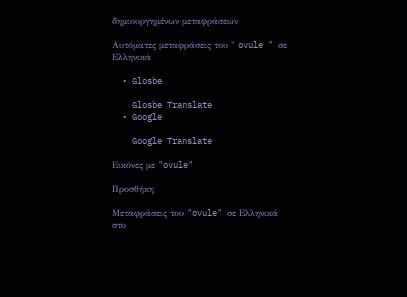δημιουργημένων μεταφράσεων

Αυτόματες μεταφράσεις του " ovule " σε Ελληνικά

  • Glosbe

    Glosbe Translate
  • Google

    Google Translate

Εικόνες με "ovule"

Προσθήκη

Μεταφράσεις του "ovule" σε Ελληνικά στο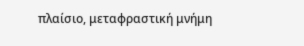πλαίσιο, μεταφραστική μνήμη